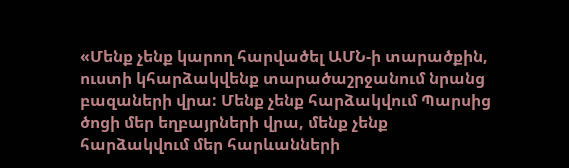«Մենք չենք կարող հարվածել ԱՄՆ-ի տարածքին, ուստի կհարձակվենք տարածաշրջանում նրանց բազաների վրա: Մենք չենք հարձակվում Պարսից ծոցի մեր եղբայրների վրա, մենք չենք հարձակվում մեր հարևանների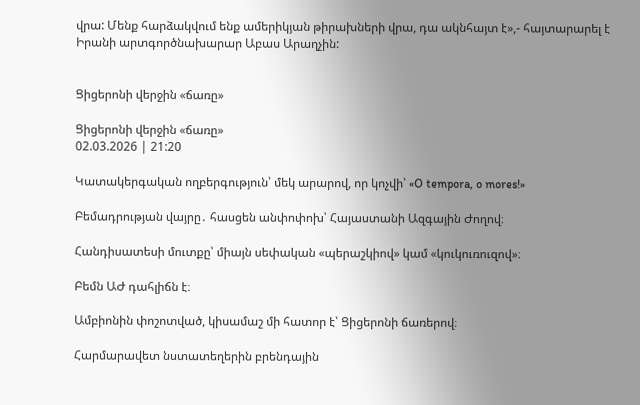վրա: Մենք հարձակվում ենք ամերիկյան թիրախների վրա, դա ակնհայտ է»,- հայտարարել է Իրանի արտգործնախարար Աբաս Արաղչին:


Ցիցերոնի վերջին «ճառը»

Ցիցերոնի վերջին «ճառը»
02.03.2026 | 21:20

Կատակերգական ողբերգություն՝ մեկ արարով, որ կոչվի՝ «O tempora, o mores!»

Բեմադրության վայրը․ հասցեն անփոփոխ՝ Հայաստանի Ազգային Ժողով։

Հանդիսատեսի մուտքը՝ միայն սեփական «պերաշկիով» կամ «կուկուռուզով»։

Բեմն ԱԺ դահլիճն է։

Ամբիոնին փոշոտված, կիսամաշ մի հատոր է՝ Ցիցերոնի ճառերով։

Հարմարավետ նստատեղերին բրենդային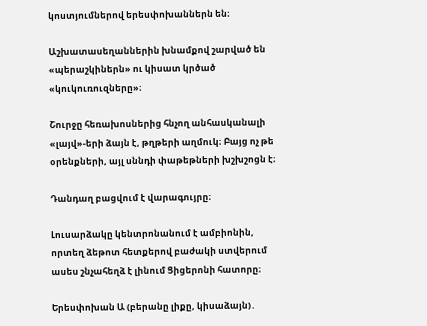կոստյումներով երեսփոխաններն են։

Աշխատասեղաններին խնամքով շարված են «պերաշկիներն» ու կիսատ կրծած «կուկուռուզները»։

Շուրջը հեռախոսներից հնչող անհասկանալի «լայվ»-երի ձայն է, թղթերի աղմուկ։ Բայց ոչ թե օրենքների, այլ սննդի փաթեթների խշխշոցն է։

Դանդաղ բացվում է վարագույրը։

Լուսարձակը կենտրոնանում է ամբիոնին, որտեղ ձեթոտ հետքերով բաժակի ստվերում ասես շնչահեղձ է լինում Ցիցերոնի հատորը։

Երեսփոխան Ա (բերանը լիքը, կիսաձայն)․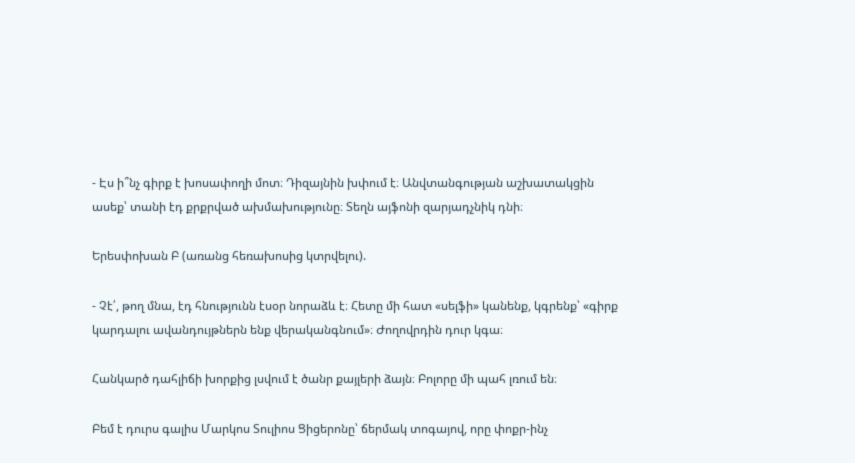- Էս ի՞նչ գիրք է խոսափողի մոտ։ Դիզայնին խփում է։ Անվտանգության աշխատակցին ասեք՝ տանի էդ քրքրված ախմախությունը։ Տեղն այֆոնի զարյադչնիկ դնի։

Երեսփոխան Բ (առանց հեռախոսից կտրվելու).

- Չէ՛, թող մնա, էդ հնությունն էսօր նորաձև է։ Հետը մի հատ «սելֆի» կանենք, կգրենք՝ «գիրք կարդալու ավանդույթներն ենք վերականգնում»։ Ժողովրդին դուր կգա։

Հանկարծ դահլիճի խորքից լսվում է ծանր քայլերի ձայն։ Բոլորը մի պահ լռում են։

Բեմ է դուրս գալիս Մարկոս Տուլիոս Ցիցերոնը՝ ճերմակ տոգայով, որը փոքր-ինչ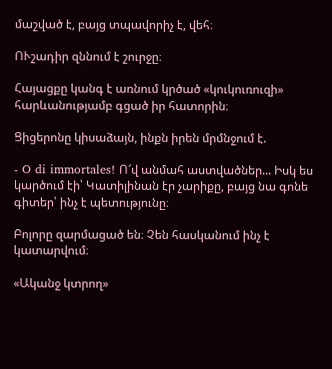մաշված է, բայց տպավորիչ է, վեհ։

ՈՒշադիր զննում է շուրջը։

Հայացքը կանգ է առնում կրծած «կուկուռուզի» հարևանությամբ գցած իր հատորին։

Ցիցերոնը կիսաձայն, ինքն իրեն մրմնջում է.

- O di immortales! Ո՜վ անմահ աստվածներ... Իսկ ես կարծում էի՝ Կատիլինան էր չարիքը, բայց նա գոնե գիտեր՝ ինչ է պետությունը։

Բոլորը զարմացած են։ Չեն հասկանում ինչ է կատարվում։

«Ականջ կտրող»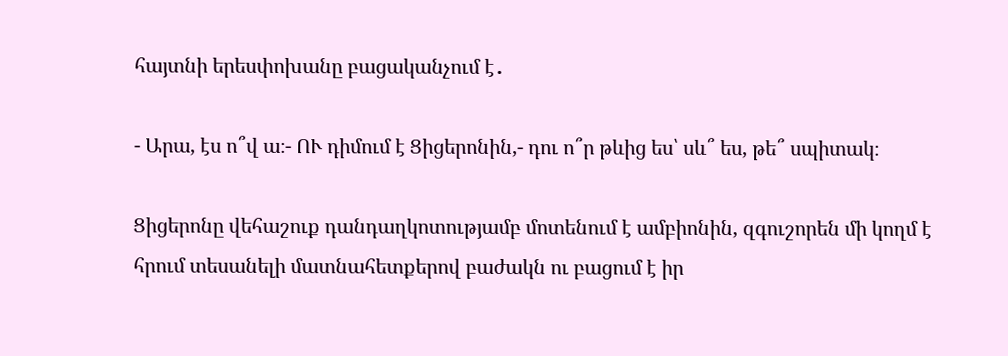հայտնի երեսփոխանը բացականչում է․

- Արա, էս ո՞վ ա։- ՈՒ դիմում է Ցիցերոնին,- դու ո՞ր թևից ես՝ սև՞ ես, թե՞ սպիտակ։

Ցիցերոնը վեհաշուք դանդաղկոտությամբ մոտենում է ամբիոնին, զգուշորեն մի կողմ է հրում տեսանելի մատնահետքերով բաժակն ու բացում է իր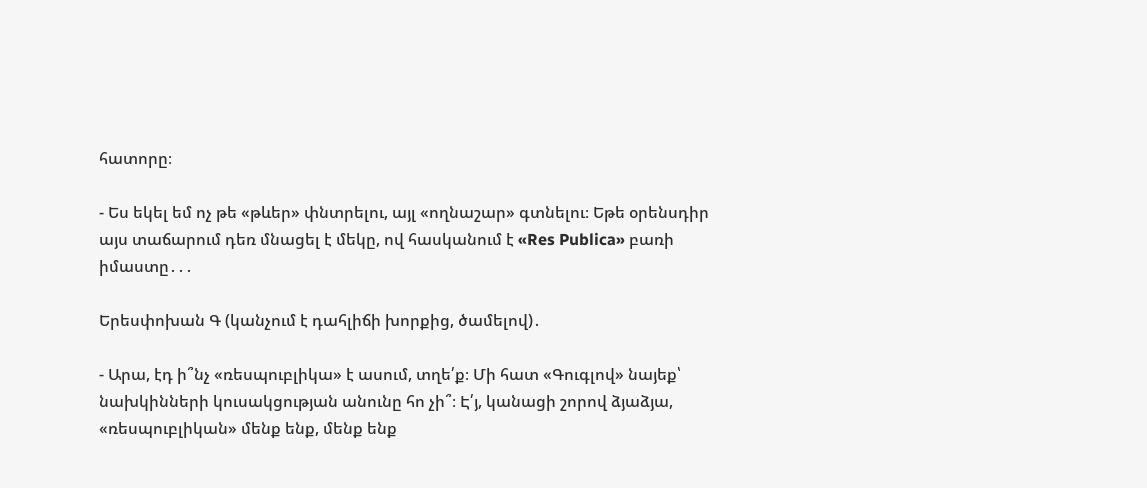հատորը։

- Ես եկել եմ ոչ թե «թևեր» փնտրելու, այլ «ողնաշար» գտնելու։ Եթե օրենսդիր այս տաճարում դեռ մնացել է մեկը, ով հասկանում է «Res Publica» բառի իմաստը․․․

Երեսփոխան Գ (կանչում է դահլիճի խորքից, ծամելով)․

- Արա, էդ ի՞նչ «ռեսպուբլիկա» է ասում, տղե՛ք։ Մի հատ «Գուգլով» նայեք՝ նախկինների կուսակցության անունը հո չի՞։ Է՛յ, կանացի շորով ձյաձյա, «ռեսպուբլիկան» մենք ենք, մենք ենք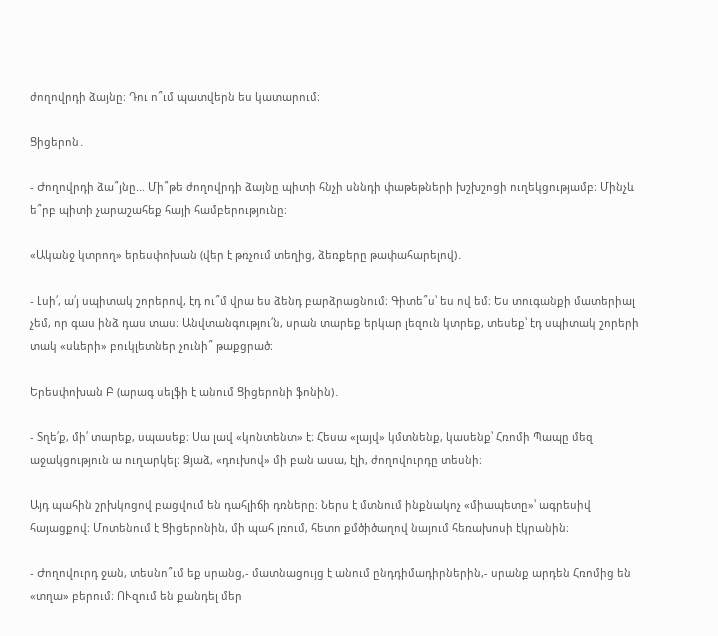ժողովրդի ձայնը։ Դու ո՞ւմ պատվերն ես կատարում։

Ցիցերոն․

- Ժողովրդի ձա՞յնը... Մի՞թե ժողովրդի ձայնը պիտի հնչի սննդի փաթեթների խշխշոցի ուղեկցությամբ։ Մինչև ե՞րբ պիտի չարաշահեք հայի համբերությունը։

«Ականջ կտրող» երեսփոխան (վեր է թռչում տեղից, ձեռքերը թափահարելով)․

- Լսի՛, ա՛յ սպիտակ շորերով, էդ ու՞մ վրա ես ձենդ բարձրացնում։ Գիտե՞ս՝ ես ով եմ։ Ես տուգանքի մատերիալ չեմ, որ գաս ինձ դաս տաս։ Անվտանգությու՛ն, սրան տարեք երկար լեզուն կտրեք, տեսեք՝ էդ սպիտակ շորերի տակ «սևերի» բուկլետներ չունի՞ թաքցրած։

Երեսփոխան Բ (արագ սելֆի է անում Ցիցերոնի ֆոնին)․

- Տղե՛ք, մի՛ տարեք, սպասեք։ Սա լավ «կոնտենտ» է։ Հեսա «լայվ» կմտնենք, կասենք՝ Հռոմի Պապը մեզ աջակցություն ա ուղարկել։ Ձյաձ, «դուխով» մի բան ասա, էլի, ժողովուրդը տեսնի։

Այդ պահին շրխկոցով բացվում են դահլիճի դռները։ Ներս է մտնում ինքնակոչ «միապետը»՝ ագրեսիվ հայացքով։ Մոտենում է Ցիցերոնին, մի պահ լռում, հետո քմծիծաղով նայում հեռախոսի էկրանին։

- Ժողովուրդ ջան, տեսնո՞ւմ եք սրանց,- մատնացույց է անում ընդդիմադիրներին,- սրանք արդեն Հռոմից են «տղա» բերում։ ՈՒզում են քանդել մեր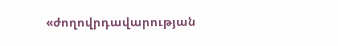«ժողովրդավարության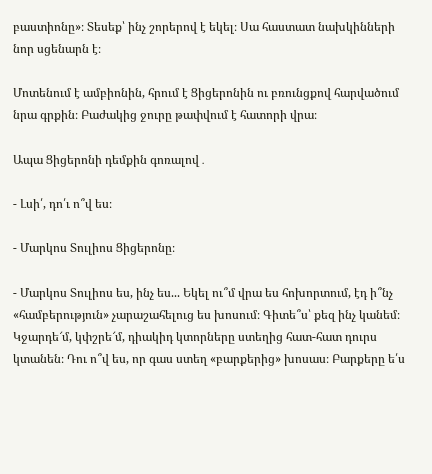բաստիոնը»։ Տեսեք՝ ինչ շորերով է եկել։ Սա հաստատ նախկինների նոր սցենարն է։

Մոտենում է ամբիոնին, հրում է Ցիցերոնին ու բռունցքով հարվածում նրա գրքին։ Բաժակից ջուրը թափվում է հատորի վրա։

Ապա Ցիցերոնի դեմքին գոռալով․

- Լսի՛, դո՛ւ ո՞վ ես։

- Մարկոս Տուլիոս Ցիցերոնը։

- Մարկոս Տուլիոս ես, ինչ ես... Եկել ու՞մ վրա ես հոխորտում, էդ ի՞նչ «համբերություն» չարաշահելուց ես խոսում։ Գիտե՞ս՝ քեզ ինչ կանեմ։ Կջարդե՜մ, կփշրե՜մ, դիակիդ կտորները ստեղից հատ-հատ դուրս կտանեն։ Դու ո՞վ ես, որ գաս ստեղ «բարքերից» խոսաս։ Բարքերը ե՛ս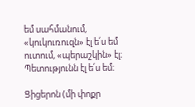եմ սահմանում, «կուկուռուզն» էլ ե՛ս եմ ուտում, «պերաշկին» էլ։ Պետությունն էլ ե՛ս եմ։

Ցիցերոն (մի փոքր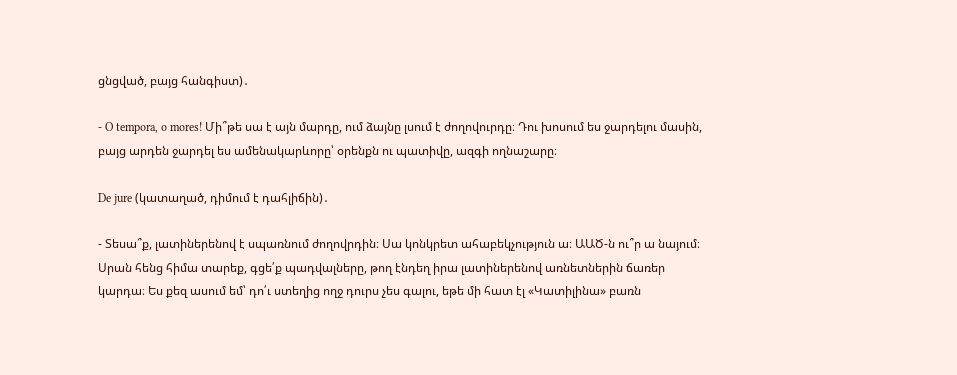ցնցված, բայց հանգիստ)․

- O tempora, o mores! Մի՞թե սա է այն մարդը, ում ձայնը լսում է ժողովուրդը։ Դու խոսում ես ջարդելու մասին, բայց արդեն ջարդել ես ամենակարևորը՝ օրենքն ու պատիվը, ազգի ողնաշարը։

De jure (կատաղած, դիմում է դահլիճին)․

- Տեսա՞ք, լատիներենով է սպառնում ժողովրդին։ Սա կոնկրետ ահաբեկչություն ա։ ԱԱԾ-ն ու՞ր ա նայում։ Սրան հենց հիմա տարեք, գցե՛ք պադվալները, թող էնդեղ իրա լատիներենով առնետներին ճառեր կարդա։ Ես քեզ ասում եմ՝ դո՛ւ ստեղից ողջ դուրս չես գալու, եթե մի հատ էլ «Կատիլինա» բառն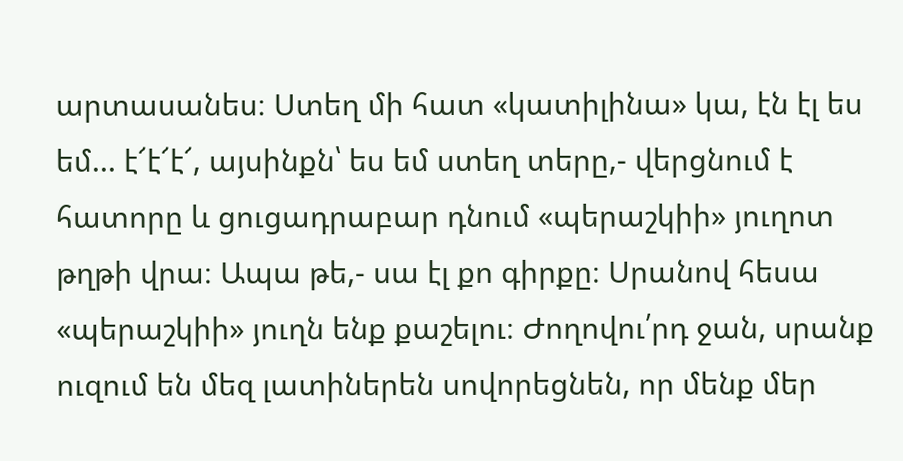արտասանես։ Ստեղ մի հատ «կատիլինա» կա, էն էլ ես եմ... է՜է՜է՜, այսինքն՝ ես եմ ստեղ տերը,- վերցնում է հատորը և ցուցադրաբար դնում «պերաշկիի» յուղոտ թղթի վրա։ Ապա թե,- սա էլ քո գիրքը։ Սրանով հեսա «պերաշկիի» յուղն ենք քաշելու։ Ժողովու՛րդ ջան, սրանք ուզում են մեզ լատիներեն սովորեցնեն, որ մենք մեր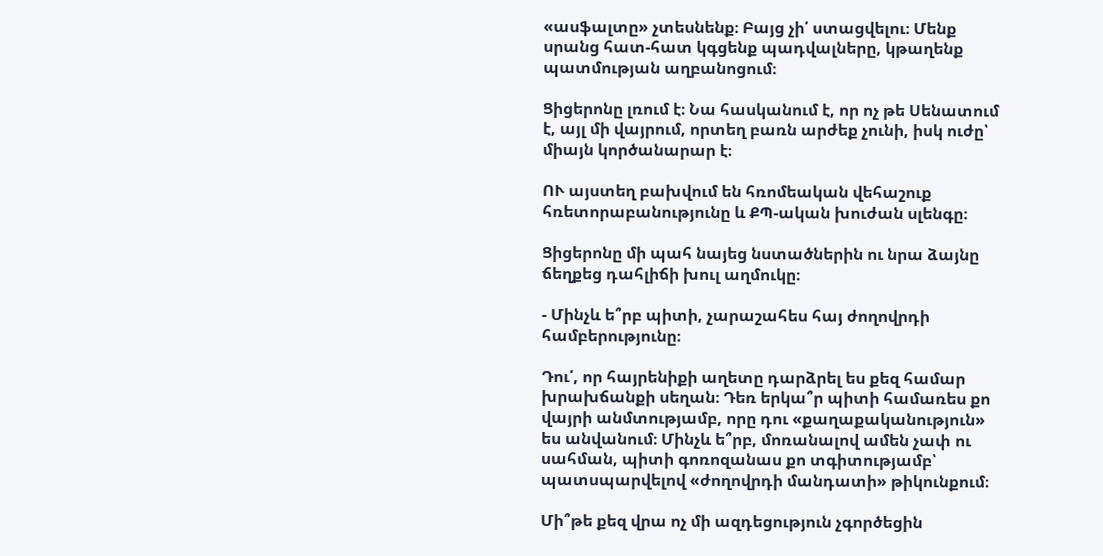«ասֆալտը» չտեսնենք։ Բայց չի՛ ստացվելու։ Մենք սրանց հատ-հատ կգցենք պադվալները, կթաղենք պատմության աղբանոցում։

Ցիցերոնը լռում է։ Նա հասկանում է, որ ոչ թե Սենատում է, այլ մի վայրում, որտեղ բառն արժեք չունի, իսկ ուժը՝ միայն կործանարար է։

ՈՒ այստեղ բախվում են հռոմեական վեհաշուք հռետորաբանությունը և ՔՊ-ական խուժան սլենգը։

Ցիցերոնը մի պահ նայեց նստածներին ու նրա ձայնը ճեղքեց դահլիճի խուլ աղմուկը։

- Մինչև ե՞րբ պիտի, չարաշահես հայ ժողովրդի համբերությունը։

Դու՛, որ հայրենիքի աղետը դարձրել ես քեզ համար խրախճանքի սեղան։ Դեռ երկա՞ր պիտի համառես քո վայրի անմտությամբ, որը դու «քաղաքականություն» ես անվանում։ Մինչև ե՞րբ, մոռանալով ամեն չափ ու սահման, պիտի գոռոզանաս քո տգիտությամբ՝ պատսպարվելով «ժողովրդի մանդատի» թիկունքում։

Մի՞թե քեզ վրա ոչ մի ազդեցություն չգործեցին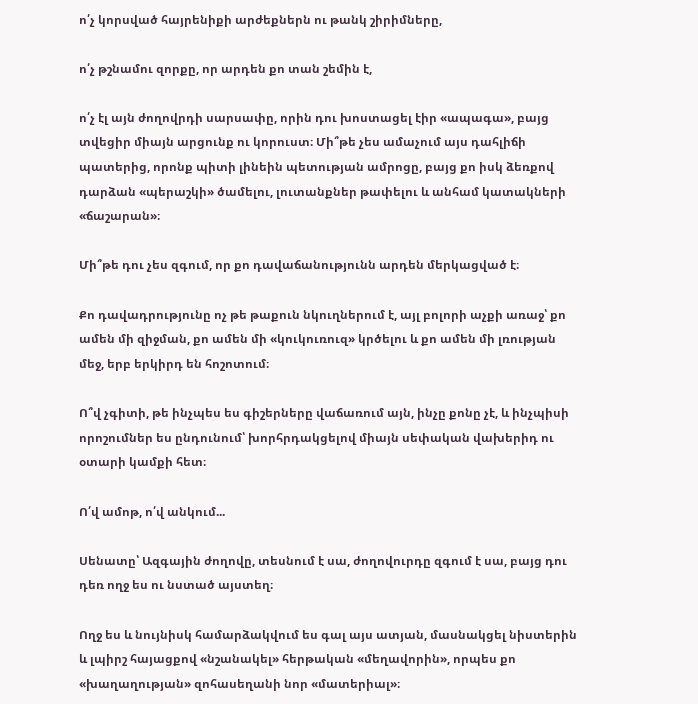ո՛չ կորսված հայրենիքի արժեքներն ու թանկ շիրիմները,

ո՛չ թշնամու զորքը, որ արդեն քո տան շեմին է,

ո՛չ էլ այն ժողովրդի սարսափը, որին դու խոստացել էիր «ապագա», բայց տվեցիր միայն արցունք ու կորուստ։ Մի՞թե չես ամաչում այս դահլիճի պատերից, որոնք պիտի լինեին պետության ամրոցը, բայց քո իսկ ձեռքով դարձան «պերաշկի» ծամելու, լուտանքներ թափելու և անհամ կատակների «ճաշարան»։

Մի՞թե դու չես զգում, որ քո դավաճանությունն արդեն մերկացված է։

Քո դավադրությունը ոչ թե թաքուն նկուղներում է, այլ բոլորի աչքի առաջ՝ քո ամեն մի զիջման, քո ամեն մի «կուկուռուզ» կրծելու և քո ամեն մի լռության մեջ, երբ երկիրդ են հոշոտում։

Ո՞վ չգիտի, թե ինչպես ես գիշերները վաճառում այն, ինչը քոնը չէ, և ինչպիսի որոշումներ ես ընդունում՝ խորհրդակցելով միայն սեփական վախերիդ ու օտարի կամքի հետ։

Ո՛վ ամոթ, ո՛վ անկում...

Սենատը՝ Ազգային ժողովը, տեսնում է սա, ժողովուրդը զգում է սա, բայց դու դեռ ողջ ես ու նստած այստեղ։

Ողջ ես և նույնիսկ համարձակվում ես գալ այս ատյան, մասնակցել նիստերին և լպիրշ հայացքով «նշանակել» հերթական «մեղավորին», որպես քո «խաղաղության» զոհասեղանի նոր «մատերիալ»։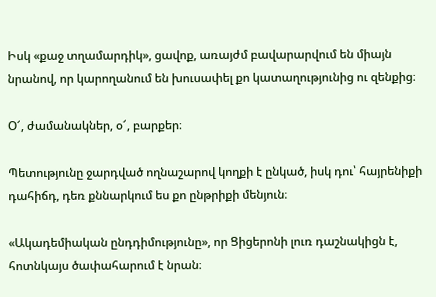Իսկ «քաջ տղամարդիկ», ցավոք, առայժմ բավարարվում են միայն նրանով, որ կարողանում են խուսափել քո կատաղությունից ու զենքից։

Օ՜, ժամանակներ, օ՜, բարքեր։

Պետությունը ջարդված ողնաշարով կողքի է ընկած, իսկ դու՝ հայրենիքի դահիճդ, դեռ քննարկում ես քո ընթրիքի մենյուն։

«Ակադեմիական ընդդիմությունը», որ Ցիցերոնի լուռ դաշնակիցն է, հոտնկայս ծափահարում է նրան։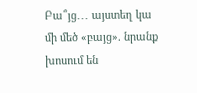Բա՞յց․․․ այստեղ կա մի մեծ «բայց». նրանք խոսում են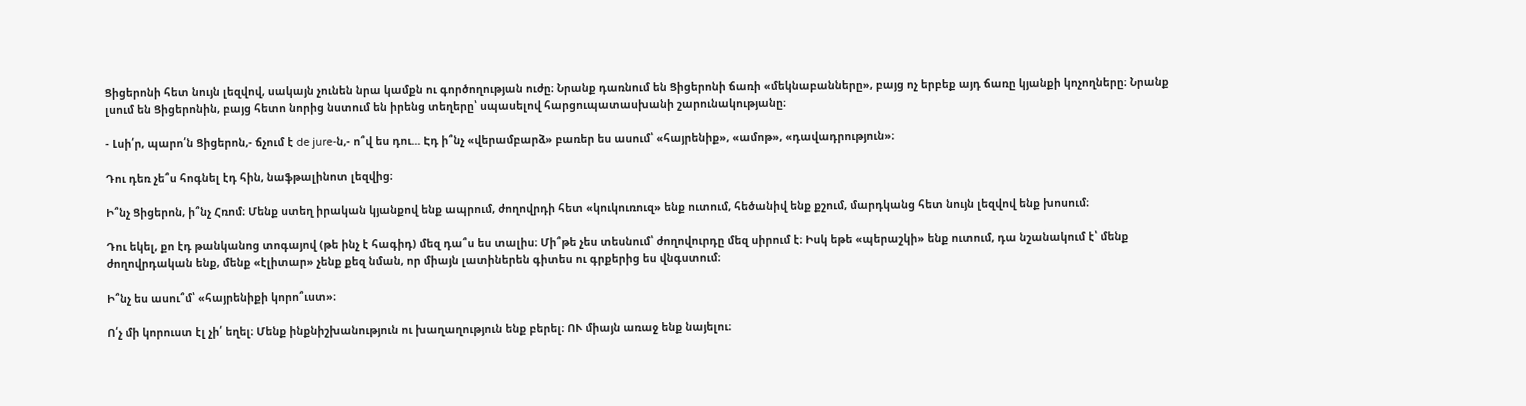Ցիցերոնի հետ նույն լեզվով, սակայն չունեն նրա կամքն ու գործողության ուժը։ Նրանք դառնում են Ցիցերոնի ճառի «մեկնաբանները», բայց ոչ երբեք այդ ճառը կյանքի կոչողները։ Նրանք լսում են Ցիցերոնին, բայց հետո նորից նստում են իրենց տեղերը՝ սպասելով հարցուպատասխանի շարունակությանը։

- Լսի՛ր, պարո՛ն Ցիցերոն,- ճչում է de jure-ն,- ո՞վ ես դու... Էդ ի՞նչ «վերամբարձ» բառեր ես ասում՝ «հայրենիք», «ամոթ», «դավադրություն»։

Դու դեռ չե՞ս հոգնել էդ հին, նաֆթալինոտ լեզվից։

Ի՞նչ Ցիցերոն, ի՞նչ Հռոմ։ Մենք ստեղ իրական կյանքով ենք ապրում, ժողովրդի հետ «կուկուռուզ» ենք ուտում, հեծանիվ ենք քշում, մարդկանց հետ նույն լեզվով ենք խոսում։

Դու եկել, քո էդ թանկանոց տոգայով (թե ինչ է հագիդ) մեզ դա՞ս ես տալիս։ Մի՞թե չես տեսնում՝ ժողովուրդը մեզ սիրում է։ Իսկ եթե «պերաշկի» ենք ուտում, դա նշանակում է՝ մենք ժողովրդական ենք, մենք «էլիտար» չենք քեզ նման, որ միայն լատիներեն գիտես ու գրքերից ես վնգստում։

Ի՞նչ ես ասու՞մ՝ «հայրենիքի կորո՞ւստ»։

Ո՛չ մի կորուստ էլ չի՛ եղել։ Մենք ինքնիշխանություն ու խաղաղություն ենք բերել։ ՈՒ միայն առաջ ենք նայելու։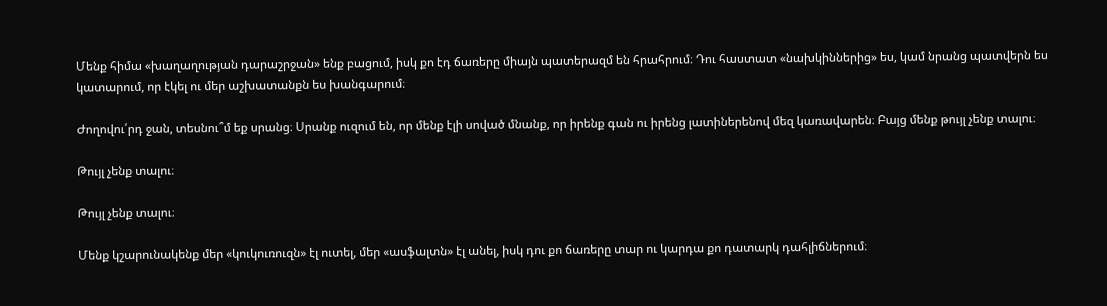Մենք հիմա «խաղաղության դարաշրջան» ենք բացում, իսկ քո էդ ճառերը միայն պատերազմ են հրահրում։ Դու հաստատ «նախկիններից» ես, կամ նրանց պատվերն ես կատարում, որ էկել ու մեր աշխատանքն ես խանգարում։

Ժողովու՛րդ ջան, տեսնու՞մ եք սրանց։ Սրանք ուզում են, որ մենք էլի սոված մնանք, որ իրենք գան ու իրենց լատիներենով մեզ կառավարեն։ Բայց մենք թույլ չենք տալու։

Թույլ չենք տալու։

Թույլ չենք տալու։

Մենք կշարունակենք մեր «կուկուռուզն» էլ ուտել, մեր «ասֆալտն» էլ անել, իսկ դու քո ճառերը տար ու կարդա քո դատարկ դահլիճներում։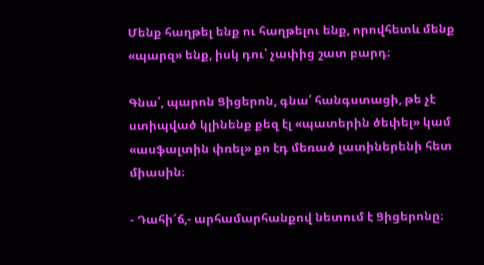Մենք հաղթել ենք ու հաղթելու ենք, որովհետև մենք «պարզ» ենք, իսկ դու՝ չափից շատ բարդ։

Գնա՛, պարոն Ցիցերոն, գնա՛ հանգստացի, թե չէ ստիպված կլինենք քեզ էլ «պատերին ծեփել» կամ «ասֆալտին փռել» քո էդ մեռած լատիներենի հետ միասին։

- Դահի՜ճ,- արհամարհանքով նետում է Ցիցերոնը։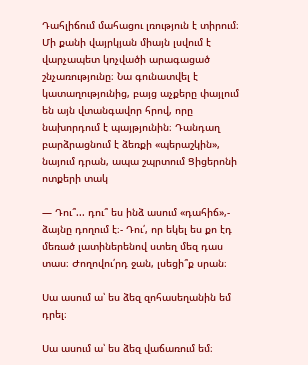Դահլիճում մահացու լռություն է տիրում։ Մի քանի վայրկյան միայն լսվում է վարչապետ կոչվածի արագացած շնչառությունը։ Նա գունատվել է կատաղությունից, բայց աչքերը փայլում են այն վտանգավոր հրով, որը նախորդում է պայթյունին։ Դանդաղ բարձրացնում է ձեռքի «պերաշկին», նայում դրան, ապա շպրտում Ցիցերոնի ոտքերի տակ

— Դու՞... դու՞ ես ինձ ասում «դահիճ»,- ձայնը դողում է։- Դու՛, որ եկել ես քո էդ մեռած լատիներենով ստեղ մեզ դաս տաս։ Ժողովու՛րդ ջան, լսեցի՞ք սրան։

Սա ասում ա՝ ես ձեզ զոհասեղանին եմ դրել։

Սա ասում ա՝ ես ձեզ վաճառում եմ։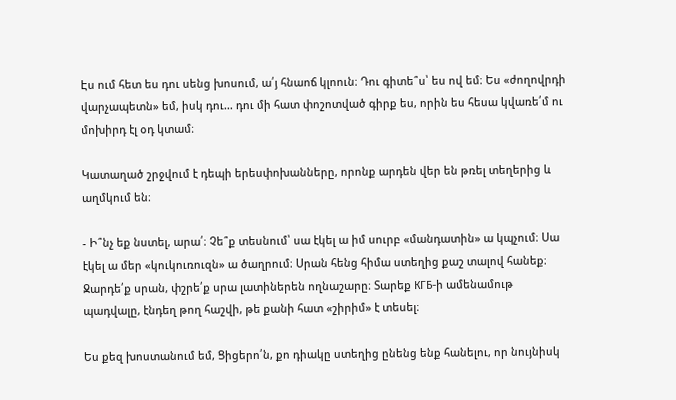Էս ում հետ ես դու սենց խոսում, ա՛յ հնաոճ կլոուն։ Դու գիտե՞ս՝ ես ով եմ։ Ես «ժողովրդի վարչապետն» եմ, իսկ դու... դու մի հատ փոշոտված գիրք ես, որին ես հեսա կվառե՛մ ու մոխիրդ էլ օդ կտամ։

Կատաղած շրջվում է դեպի երեսփոխանները, որոնք արդեն վեր են թռել տեղերից և աղմկում են։

- Ի՞նչ եք նստել, արա՛։ Չե՞ք տեսնում՝ սա էկել ա իմ սուրբ «մանդատին» ա կպչում։ Սա էկել ա մեր «կուկուռուզն» ա ծաղրում։ Սրան հենց հիմա ստեղից քաշ տալով հանեք։ Ջարդե՛ք սրան, փշրե՛ք սրա լատիներեն ողնաշարը։ Տարեք КГБ-ի ամենամութ պադվալը, էնդեղ թող հաշվի, թե քանի հատ «շիրիմ» է տեսել։

Ես քեզ խոստանում եմ, Ցիցերո՛ն, քո դիակը ստեղից ընենց ենք հանելու, որ նույնիսկ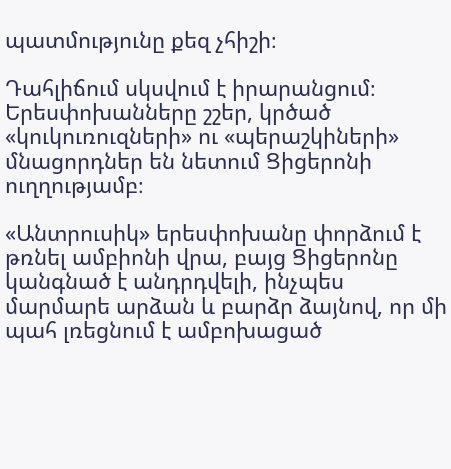պատմությունը քեզ չհիշի։

Դահլիճում սկսվում է իրարանցում։ Երեսփոխանները շշեր, կրծած «կուկուռուզների» ու «պերաշկիների» մնացորդներ են նետում Ցիցերոնի ուղղությամբ։

«Անտրուսիկ» երեսփոխանը փորձում է թռնել ամբիոնի վրա, բայց Ցիցերոնը կանգնած է անդրդվելի, ինչպես մարմարե արձան և բարձր ձայնով, որ մի պահ լռեցնում է ամբոխացած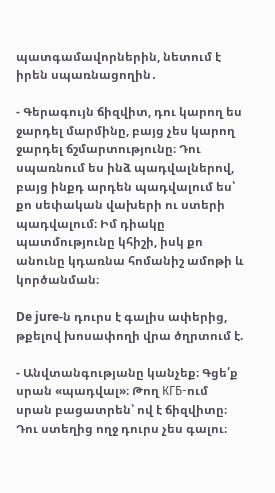պատգամավորներին, նետում է իրեն սպառնացողին․

- Գերագույն ճիզվիտ, դու կարող ես ջարդել մարմինը, բայց չես կարող ջարդել ճշմարտությունը։ Դու սպառնում ես ինձ պադվալներով, բայց ինքդ արդեն պադվալում ես՝ քո սեփական վախերի ու ստերի պադվալում։ Իմ դիակը պատմությունը կհիշի, իսկ քո անունը կդառնա հոմանիշ ամոթի և կործանման։

De jure-ն դուրս է գալիս ափերից, թքելով խոսափողի վրա ծղրտում է.

- Անվտանգությանը կանչեք։ Գցե՛ք սրան «պադվալ»։ Թող КГБ-ում սրան բացատրեն՝ ով է ճիզվիտը։ Դու ստեղից ողջ դուրս չես գալու։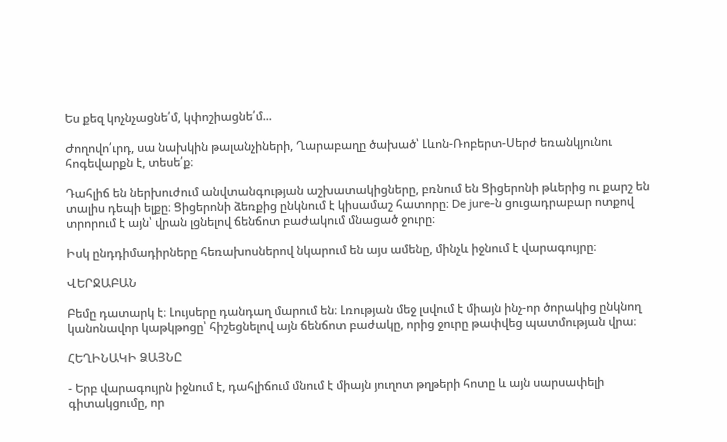Ես քեզ կոչնչացնե՛մ, կփոշիացնե՛մ...

Ժողովո՛ւրդ, սա նախկին թալանչիների, Ղարաբաղը ծախած՝ Լևոն-Ռոբերտ-Սերժ եռանկյունու հոգեվարքն է, տեսե՛ք։

Դահլիճ են ներխուժում անվտանգության աշխատակիցները, բռնում են Ցիցերոնի թևերից ու քարշ են տալիս դեպի ելքը։ Ցիցերոնի ձեռքից ընկնում է կիսամաշ հատորը։ De jure-ն ցուցադրաբար ոտքով տրորում է այն՝ վրան լցնելով ճենճոտ բաժակում մնացած ջուրը։

Իսկ ընդդիմադիրները հեռախոսներով նկարում են այս ամենը, մինչև իջնում է վարագույրը։

ՎԵՐՋԱԲԱՆ

Բեմը դատարկ է։ Լույսերը դանդաղ մարում են։ Լռության մեջ լսվում է միայն ինչ-որ ծորակից ընկնող կանոնավոր կաթկթոցը՝ հիշեցնելով այն ճենճոտ բաժակը, որից ջուրը թափվեց պատմության վրա։

ՀԵՂԻՆԱԿԻ ՁԱՅՆԸ

- Երբ վարագույրն իջնում է, դահլիճում մնում է միայն յուղոտ թղթերի հոտը և այն սարսափելի գիտակցումը, որ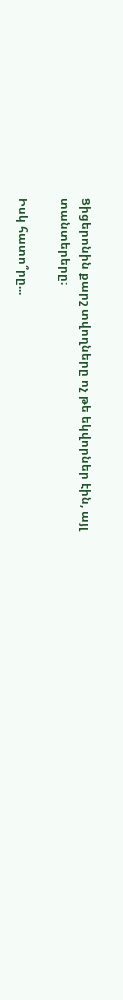Ցիցերոնին քարշ տվողները ոչ թե եկվորներ էին, այլ տանտերերը։

Իսկ հատո՞րը...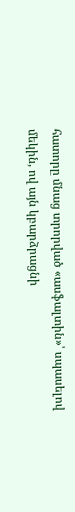հատորը մնաց տրորված «ասֆալտին»՝ սպասելով մեկին, ով այն կբարձրացնի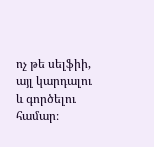ոչ թե սելֆիի, այլ կարդալու և գործելու համար։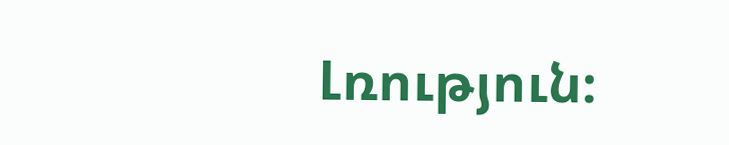Լռություն։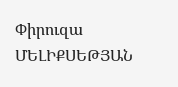Փիրուզա ՄԵԼԻՔՍԵԹՅԱՆ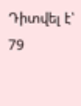Դիտվել է՝ 79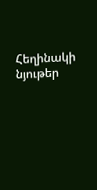Հեղինակի նյութեր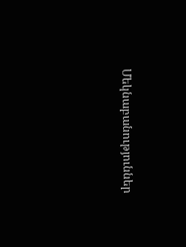Մեկնաբանություններ